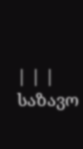| | |
საზავო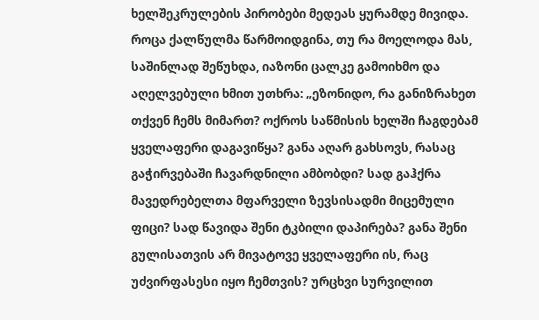ხელშეკრულების პირობები მედეას ყურამდე მივიდა. როცა ქალწულმა წარმოიდგინა, თუ რა მოელოდა მას, საშინლად შეწუხდა, იაზონი ცალკე გამოიხმო და აღელვებული ხმით უთხრა: „ეზონიდო, რა განიზრახეთ თქვენ ჩემს მიმართ? ოქროს საწმისის ხელში ჩაგდებამ ყველაფერი დაგავიწყა? განა აღარ გახსოვს, რასაც გაჭირვებაში ჩავარდნილი ამბობდი? სად გაჰქრა მავედრებელთა მფარველი ზევსისადმი მიცემული ფიცი? სად წავიდა შენი ტკბილი დაპირება? განა შენი გულისათვის არ მივატოვე ყველაფერი ის, რაც უძვირფასესი იყო ჩემთვის? ურცხვი სურვილით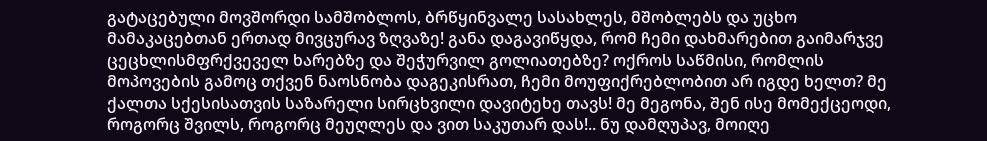გატაცებული მოვშორდი სამშობლოს, ბრწყინვალე სასახლეს, მშობლებს და უცხო მამაკაცებთან ერთად მივცურავ ზღვაზე! განა დაგავიწყდა, რომ ჩემი დახმარებით გაიმარჯვე ცეცხლისმფრქვეველ ხარებზე და შეჭურვილ გოლიათებზე? ოქროს საწმისი, რომლის მოპოვების გამოც თქვენ ნაოსნობა დაგეკისრათ, ჩემი მოუფიქრებლობით არ იგდე ხელთ? მე ქალთა სქესისათვის საზარელი სირცხვილი დავიტეხე თავს! მე მეგონა, შენ ისე მომექცეოდი, როგორც შვილს, როგორც მეუღლეს და ვით საკუთარ დას!.. ნუ დამღუპავ, მოიღე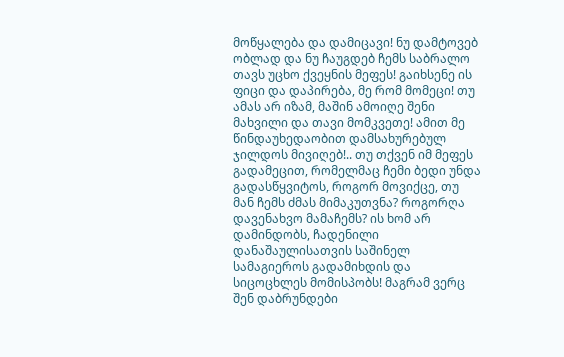მოწყალება და დამიცავი! ნუ დამტოვებ ობლად და ნუ ჩაუგდებ ჩემს საბრალო თავს უცხო ქვეყნის მეფეს! გაიხსენე ის ფიცი და დაპირება, მე რომ მომეცი! თუ ამას არ იზამ, მაშინ ამოიღე შენი მახვილი და თავი მომკვეთე! ამით მე წინდაუხედაობით დამსახურებულ ჯილდოს მივიღებ!.. თუ თქვენ იმ მეფეს გადამეცით, რომელმაც ჩემი ბედი უნდა გადასწყვიტოს, როგორ მოვიქცე, თუ მან ჩემს ძმას მიმაკუთვნა? როგორღა დავენახვო მამაჩემს? ის ხომ არ დამინდობს, ჩადენილი დანაშაულისათვის საშინელ სამაგიეროს გადამიხდის და სიცოცხლეს მომისპობს! მაგრამ ვერც შენ დაბრუნდები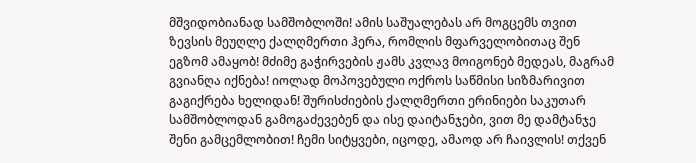მშვიდობიანად სამშობლოში! ამის საშუალებას არ მოგცემს თვით ზევსის მეუღლე ქალღმერთი ჰერა, რომლის მფარველობითაც შენ ეგზომ ამაყობ! მძიმე გაჭირვების ჟამს კვლავ მოიგონებ მედეას, მაგრამ გვიანღა იქნება! იოლად მოპოვებული ოქროს საწმისი სიზმარივით გაგიქრება ხელიდან! შურისძიების ქალღმერთი ერინიები საკუთარ სამშობლოდან გამოგაძევებენ და ისე დაიტანჯები, ვით მე დამტანჯე შენი გამცემლობით! ჩემი სიტყვები, იცოდე, ამაოდ არ ჩაივლის! თქვენ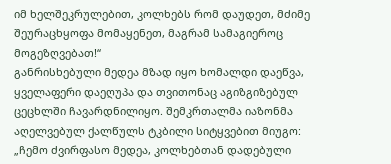იმ ხელშეკრულებით, კოლხებს რომ დაუდეთ, მძიმე შეურაცხყოფა მომაყენეთ, მაგრამ სამაგიეროც მოგეზღვებათ!“
განრისხებული მედეა მზად იყო ხომალდი დაეწვა, ყველაფერი დაეღუპა და თვითონაც აგიზგიზებულ ცეცხლში ჩავარდნილიყო. შემკრთალმა იაზონმა აღელვებულ ქალწულს ტკბილი სიტყვებით მიუგო: „ჩემო ძვირფასო მედეა, კოლხებთან დადებული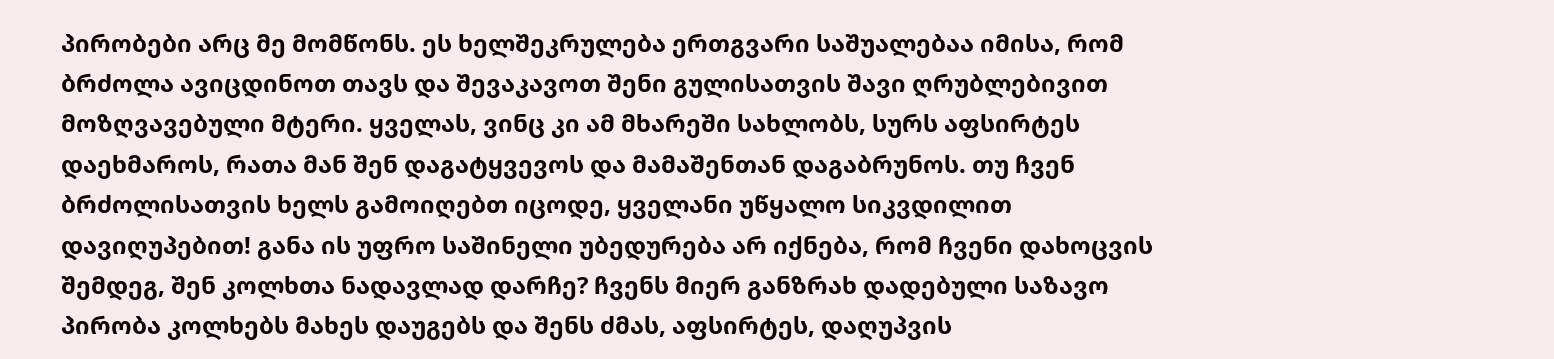პირობები არც მე მომწონს. ეს ხელშეკრულება ერთგვარი საშუალებაა იმისა, რომ ბრძოლა ავიცდინოთ თავს და შევაკავოთ შენი გულისათვის შავი ღრუბლებივით მოზღვავებული მტერი. ყველას, ვინც კი ამ მხარეში სახლობს, სურს აფსირტეს დაეხმაროს, რათა მან შენ დაგატყვევოს და მამაშენთან დაგაბრუნოს. თუ ჩვენ ბრძოლისათვის ხელს გამოიღებთ იცოდე, ყველანი უწყალო სიკვდილით დავიღუპებით! განა ის უფრო საშინელი უბედურება არ იქნება, რომ ჩვენი დახოცვის შემდეგ, შენ კოლხთა ნადავლად დარჩე? ჩვენს მიერ განზრახ დადებული საზავო პირობა კოლხებს მახეს დაუგებს და შენს ძმას, აფსირტეს, დაღუპვის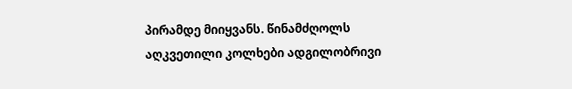პირამდე მიიყვანს. წინამძღოლს აღკვეთილი კოლხები ადგილობრივი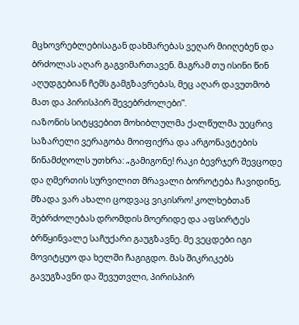მცხოვრებლებისაგან დახმარებას ვეღარ მიიღებენ და ბრძოლას აღარ გაგვიმართავენ. მაგრამ თუ ისინი წინ აღუდგებიან ჩემს გამგზავრებას, მეც აღარ დავუთმობ მათ და პირისპირ შევებრძოლები“.
იაზონის სიტყვებით მოხიბლულმა ქალწულმა უეცრივ საზარელი ვერაგობა მოიფიქრა და არგონავტების წინამძღოლს უთხრა: „გამიგონე! რაკი ბევრჯერ შევცოდე და ღმერთის სურვილით მრავალი ბოროტება ჩავიდინე, მზადა ვარ ახალი ცოდვაც ვიკისრო! კოლხებთან შებრძოლებას დრომდის მოერიდე და აფსირტეს ბრწყინვალე საჩუქარი გაუგზავნე. მე ვეცდები იგი მოვიტყუო და ხელში ჩაგიგდო. მას შიკრიკებს გავუგზავნი და შევუთვლი, პირისპირ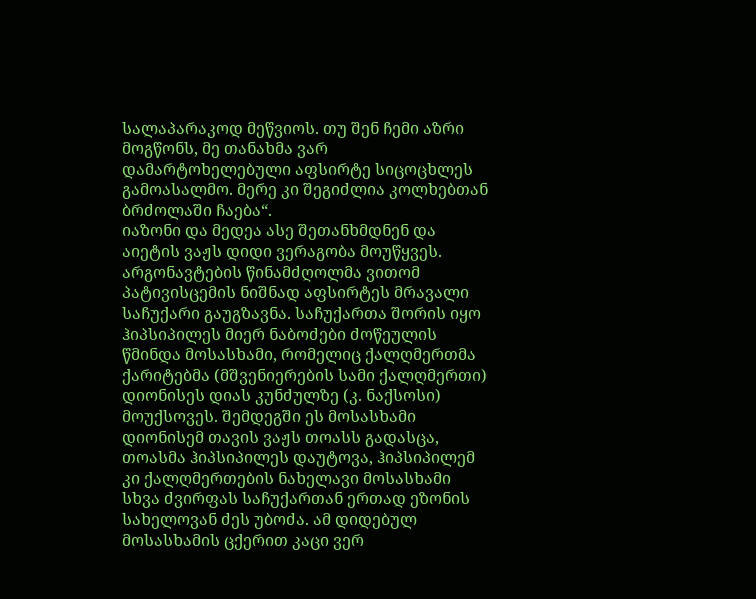სალაპარაკოდ მეწვიოს. თუ შენ ჩემი აზრი მოგწონს, მე თანახმა ვარ დამარტოხელებული აფსირტე სიცოცხლეს გამოასალმო. მერე კი შეგიძლია კოლხებთან ბრძოლაში ჩაება“.
იაზონი და მედეა ასე შეთანხმდნენ და აიეტის ვაჟს დიდი ვერაგობა მოუწყვეს. არგონავტების წინამძღოლმა ვითომ პატივისცემის ნიშნად აფსირტეს მრავალი საჩუქარი გაუგზავნა. საჩუქართა შორის იყო ჰიპსიპილეს მიერ ნაბოძები ძოწეულის წმინდა მოსასხამი, რომელიც ქალღმერთმა ქარიტებმა (მშვენიერების სამი ქალღმერთი) დიონისეს დიას კუნძულზე (კ. ნაქსოსი) მოუქსოვეს. შემდეგში ეს მოსასხამი დიონისემ თავის ვაჟს თოასს გადასცა, თოასმა ჰიპსიპილეს დაუტოვა, ჰიპსიპილემ კი ქალღმერთების ნახელავი მოსასხამი სხვა ძვირფას საჩუქართან ერთად ეზონის სახელოვან ძეს უბოძა. ამ დიდებულ მოსასხამის ცქერით კაცი ვერ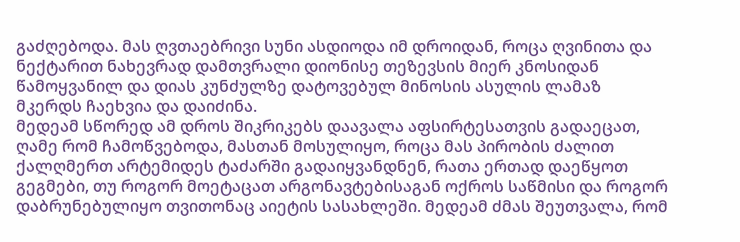გაძღებოდა. მას ღვთაებრივი სუნი ასდიოდა იმ დროიდან, როცა ღვინითა და ნექტარით ნახევრად დამთვრალი დიონისე თეზევსის მიერ კნოსიდან წამოყვანილ და დიას კუნძულზე დატოვებულ მინოსის ასულის ლამაზ მკერდს ჩაეხვია და დაიძინა.
მედეამ სწორედ ამ დროს შიკრიკებს დაავალა აფსირტესათვის გადაეცათ, ღამე რომ ჩამოწვებოდა, მასთან მოსულიყო, როცა მას პირობის ძალით ქალღმერთ არტემიდეს ტაძარში გადაიყვანდნენ, რათა ერთად დაეწყოთ გეგმები, თუ როგორ მოეტაცათ არგონავტებისაგან ოქროს საწმისი და როგორ დაბრუნებულიყო თვითონაც აიეტის სასახლეში. მედეამ ძმას შეუთვალა, რომ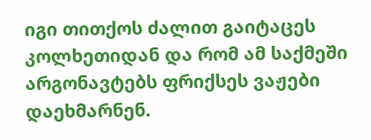იგი თითქოს ძალით გაიტაცეს კოლხეთიდან და რომ ამ საქმეში არგონავტებს ფრიქსეს ვაჟები დაეხმარნენ.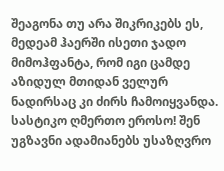შეაგონა თუ არა შიკრიკებს ეს, მედეამ ჰაერში ისეთი ჯადო მიმოჰფანტა, რომ იგი ცამდე აზიდულ მთიდან ველურ ნადირსაც კი ძირს ჩამოიყვანდა.
სასტიკო ღმერთო ეროსო! შენ უგზავნი ადამიანებს უსაზღვრო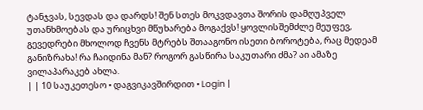ტანჯვას, სევდას და დარდს! შენ სთეს მოკვდავთა შორის დამღუპველ უთანხმოებას და ურიცხვი მწუხარება მოგაქვს! ყოვლისშემძლე მეუფევ, გევედრები მხოლოდ ჩვენს მტრებს შთააგონო ისეთი ბოროტება, რაც მედეამ განიზრახა! რა ჩაიდინა მან? როგორ გასწირა საკუთარი ძმა? აი ამაზე ვილაპარაკებ ახლა.
| | 10 საუკეთესო • დაგვიკავშირდით • Login |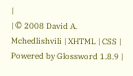|
| © 2008 David A. Mchedlishvili | XHTML | CSS | Powered by Glossword 1.8.9 |